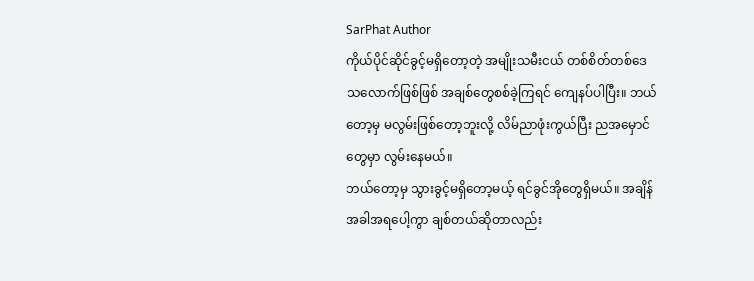SarPhat Author
ကိုယ်ပိုင်ဆိုင်ခွင့်မရှိတော့တဲ့ အမျိုးသမီးငယ် တစ်စိတ်တစ်ဒေသလောက်ဖြစ်ဖြစ် အချစ်တွေစစ်ခဲ့ကြရင် ကျေနပ်ပါပြီး။ ဘယ်တော့မှ မလွမ်းဖြစ်တော့ဘူးလို့ လိမ်ညာဖုံးကွယ်ပြီး ညအမှောင်တွေမှာ လွမ်းနေမယ်။
ဘယ်တော့မှ သွားခွင့်မရှိတော့မယ့် ရင်ခွင်အိုတွေရှိမယ်။ အချိန်အခါအရပေါ့ကွာ ချစ်တယ်ဆိုတာလည်း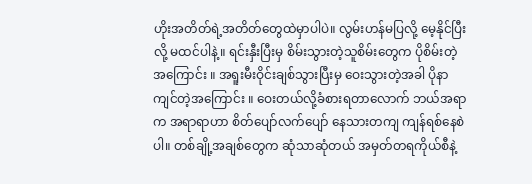ဟိုးအတိတ်ရဲ့အတိတ်တွေထဲမှာပါပဲ။ လွမ်းဟန်မပြလို့ မေ့နိုင်ပြီးလို့ မထင်ပါနဲ့။ ရင်းနှီးပြီးမှ စိမ်းသွားတဲ့သူစိမ်းတွေက ပိုစိမ်းတဲ့အကြောင်း ။ အရူးမီးဝိုင်းချစ်သွားပြီးမှ ဝေးသွားတဲ့အခါ ပိုနာကျင်တဲ့အကြောင်း ။ ဝေးတယ်လို့ခံစားရတာလောက် ဘယ်အရာက အရာရာဟာ စိတ်ပျော်လက်ပျော် နေသားတကျ ကျန်ရစ်နေစဲပါ။ တစ်ချို့အချစ်တွေက ဆုံသာဆုံတယ် အမှတ်တရကိုယ်စီနဲ့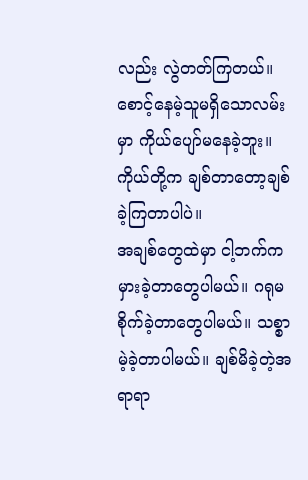လည်း လွဲတတ်ကြတယ်။ စောင့်နေမဲ့သူမရှိသောလမ်းမှာ ကိုယ်ပျော်မနေခဲ့ဘူး။ ကိုယ်တို့က ချစ်တာတော့ချစ်ခဲ့ကြတာပါပဲ။
အချစ်တွေထဲမှာ ငါ့ဘက်ကမှားခဲ့တာတွေပါမယ်။ ဂရုမစိုက်ခဲ့တာတွေပါမယ်။ သစ္စာမဲ့ခဲ့တာပါမယ်။ ချစ်မိခဲ့တဲ့အရာရာ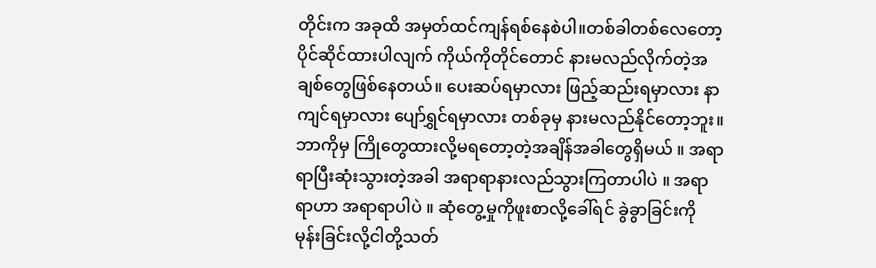တိုင်းက အခုထိ အမှတ်ထင်ကျန်ရစ်နေစဲပါ။တစ်ခါတစ်လေတော့ ပိုင်ဆိုင်ထားပါလျက် ကိုယ်ကိုတိုင်တောင် နားမလည်လိုက်တဲ့အချစ်တွေဖြစ်နေတယ်။ ပေးဆပ်ရမှာလား ဖြည့်ဆည်းရမှာလား နာကျင်ရမှာလား ပျော်ရွှင်ရမှာလား တစ်ခုမှ နားမလည်နိုင်တော့ဘူး။ ဘာကိုမှ ကြိုတွေထားလို့မရတော့တဲ့အချိန်အခါတွေရှိမယ် ။ အရာရာပြီးဆုံးသွားတဲ့အခါ အရာရာနားလည်သွားကြတာပါပဲ ။ အရာရာဟာ အရာရာပါပဲ ။ ဆုံတွေ့မှုကိုဖူးစာလို့ခေါ်ရင် ခွဲခွာခြင်းကို မုန်းခြင်းလို့ငါတို့သတ်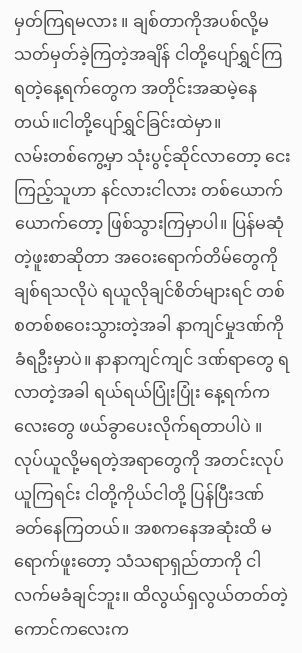မှတ်ကြရမလား ။ ချစ်တာကိုအပစ်လို့မသတ်မှတ်ခဲ့ကြတဲ့အချိန် ငါတို့ပျော်ရွှင်ကြရတဲ့နေ့ရက်တွေက အတိုင်းအဆမဲ့နေတယ်။ငါတို့ပျော်ရွှင်ခြင်းထဲမှာ။
လမ်းတစ်ကွေ့မှာ သုံးပွင့်ဆိုင်လာတော့ ငေးကြည့်သူဟာ နင်လားငါလား တစ်ယောက်ယောက်တော့ ဖြစ်သွားကြမှာပါ။ ပြန်မဆုံတဲ့ဖူးစာဆိုတာ အဝေးရောက်တိမ်တွေကိုချစ်ရသလိုပဲ ရယူလိုချင်စိတ်များရင် တစ်စတစ်စဝေးသွားတဲ့အခါ နာကျင်မှုဒဏ်ကိုခံရဦးမှာပဲ။ နာနာကျင်ကျင် ဒဏ်ရာတွေ ရလာတဲ့အခါ ရယ်ရယ်ပြုံးပြုံး နေ့ရက်ကလေးတွေ ဖယ်ခွာပေးလိုက်ရတာပါပဲ ။ လုပ်ယူလို့မရတဲ့အရာတွေကို အတင်းလုပ်ယူကြရင်း ငါတို့ကိုယ်ငါတို့ ပြန်ပြီးဒဏ်ခတ်နေကြတယ်။ အစကနေအဆုံးထိ မရောက်ဖူးတော့ သံသရာရှည်တာကို ငါလက်မခံချင်ဘူး။ ထိလွယ်ရှလွယ်တတ်တဲ့ ကောင်ကလေးက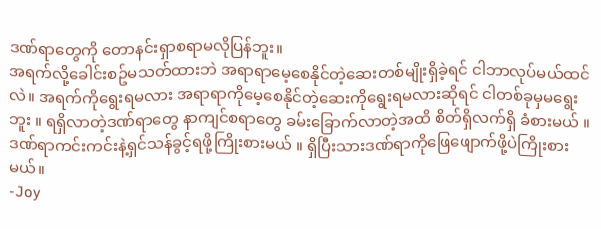ဒဏ်ရာတွေကို တောနင်းရှာစရာမလိုပြန်ဘူး။
အရက်လို့ခေါင်းစဥ်မသတ်ထားဘဲ အရာရာမေ့စေနိုင်တဲ့ဆေးတစ်မျိုးရှိခဲ့ရင် ငါဘာလုပ်မယ်ထင်လဲ။ အရက်ကိုရွေးရမလား အရာရာကိုမေ့စေနိုင်တဲ့ဆေးကိုရွေးရမလားဆိုရင် ငါတစ်ခုမှမရွေးဘူး ။ ရရှိလာတဲ့ဒဏ်ရာတွေ နာကျင်စရာတွေ ခမ်းခြောက်လာတဲ့အထိ စိတ်ရှိလက်ရှိ ခံစားမယ် ။ ဒဏ်ရာကင်းကင်းနဲ့ရှင်သန်ခွင့်ရဖို့ကြိုးစားမယ် ။ ရှိပြီးသားဒဏ်ရာကိုဖြေဖျောက်ဖို့ပဲကြိုးစားမယ်။
-Joy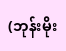(ဘုန်းမိုး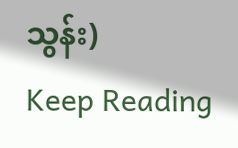သွန်း)
Keep Reading